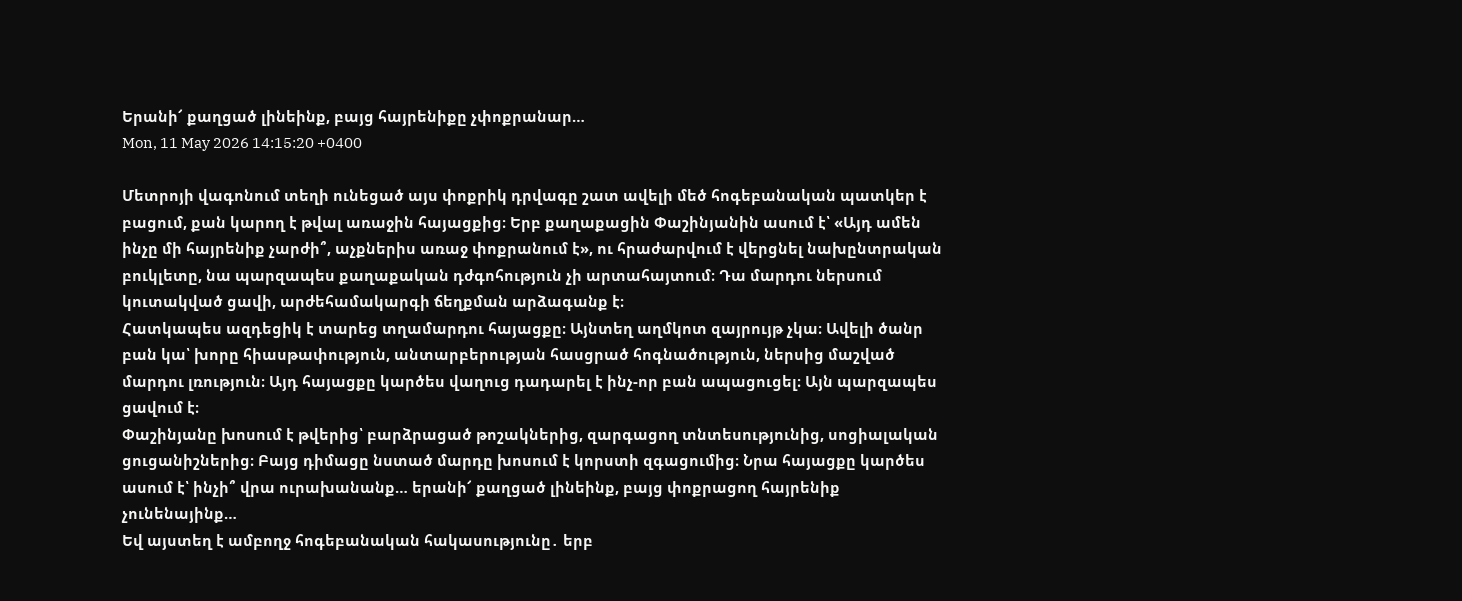Երանի՜ քաղցած լինեինք, բայց հայրենիքը չփոքրանար…
Mon, 11 May 2026 14:15:20 +0400

Մետրոյի վագոնում տեղի ունեցած այս փոքրիկ դրվագը շատ ավելի մեծ հոգեբանական պատկեր է բացում, քան կարող է թվալ առաջին հայացքից։ Երբ քաղաքացին Փաշինյանին ասում է՝ «Այդ ամեն ինչը մի հայրենիք չարժի՞, աչքներիս առաջ փոքրանում է», ու հրաժարվում է վերցնել նախընտրական բուկլետը, նա պարզապես քաղաքական դժգոհություն չի արտահայտում։ Դա մարդու ներսում կուտակված ցավի, արժեհամակարգի ճեղքման արձագանք է։
Հատկապես ազդեցիկ է տարեց տղամարդու հայացքը։ Այնտեղ աղմկոտ զայրույթ չկա։ Ավելի ծանր բան կա՝ խորը հիասթափություն, անտարբերության հասցրած հոգնածություն, ներսից մաշված մարդու լռություն։ Այդ հայացքը կարծես վաղուց դադարել է ինչ-որ բան ապացուցել։ Այն պարզապես ցավում է։
Փաշինյանը խոսում է թվերից՝ բարձրացած թոշակներից, զարգացող տնտեսությունից, սոցիալական ցուցանիշներից։ Բայց դիմացը նստած մարդը խոսում է կորստի զգացումից։ Նրա հայացքը կարծես ասում է՝ ինչի՞ վրա ուրախանանք… երանի՜ քաղցած լինեինք, բայց փոքրացող հայրենիք չունենայինք…
Եվ այստեղ է ամբողջ հոգեբանական հակասությունը․ երբ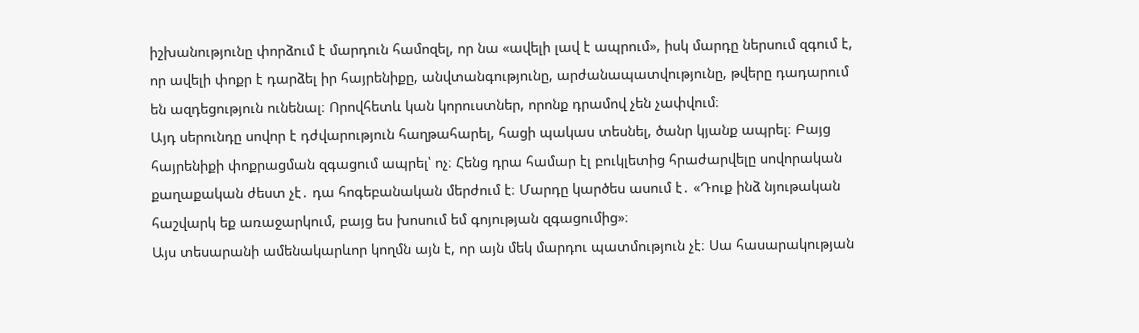իշխանությունը փորձում է մարդուն համոզել, որ նա «ավելի լավ է ապրում», իսկ մարդը ներսում զգում է, որ ավելի փոքր է դարձել իր հայրենիքը, անվտանգությունը, արժանապատվությունը, թվերը դադարում են ազդեցություն ունենալ։ Որովհետև կան կորուստներ, որոնք դրամով չեն չափվում։
Այդ սերունդը սովոր է դժվարություն հաղթահարել, հացի պակաս տեսնել, ծանր կյանք ապրել։ Բայց հայրենիքի փոքրացման զգացում ապրել՝ ոչ։ Հենց դրա համար էլ բուկլետից հրաժարվելը սովորական քաղաքական ժեստ չէ․ դա հոգեբանական մերժում է։ Մարդը կարծես ասում է․ «Դուք ինձ նյութական հաշվարկ եք առաջարկում, բայց ես խոսում եմ գոյության զգացումից»։
Այս տեսարանի ամենակարևոր կողմն այն է, որ այն մեկ մարդու պատմություն չէ։ Սա հասարակության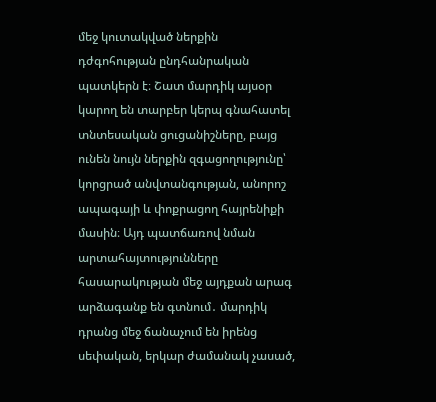մեջ կուտակված ներքին դժգոհության ընդհանրական պատկերն է։ Շատ մարդիկ այսօր կարող են տարբեր կերպ գնահատել տնտեսական ցուցանիշները, բայց ունեն նույն ներքին զգացողությունը՝ կորցրած անվտանգության, անորոշ ապագայի և փոքրացող հայրենիքի մասին։ Այդ պատճառով նման արտահայտությունները հասարակության մեջ այդքան արագ արձագանք են գտնում․ մարդիկ դրանց մեջ ճանաչում են իրենց սեփական, երկար ժամանակ չասած,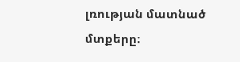լռության մատնած մտքերը։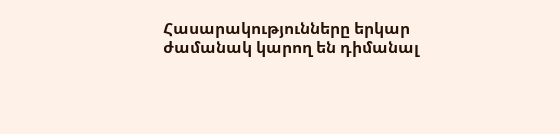Հասարակությունները երկար ժամանակ կարող են դիմանալ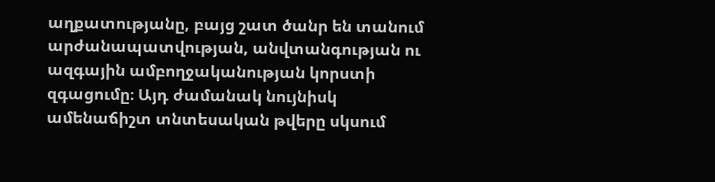աղքատությանը, բայց շատ ծանր են տանում արժանապատվության, անվտանգության ու ազգային ամբողջականության կորստի զգացումը։ Այդ ժամանակ նույնիսկ ամենաճիշտ տնտեսական թվերը սկսում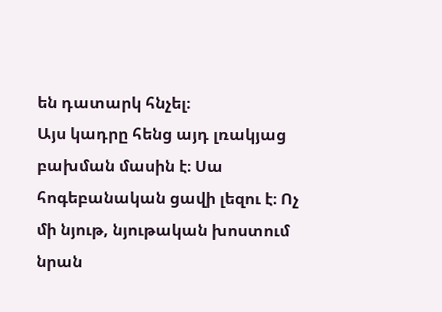են դատարկ հնչել։
Այս կադրը հենց այդ լռակյաց բախման մասին է։ Սա հոգեբանական ցավի լեզու է։ Ոչ մի նյութ, նյութական խոստում նրան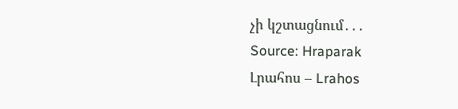չի կշտացնում․․․
Source: Hraparak
Լրահոս – Lrahos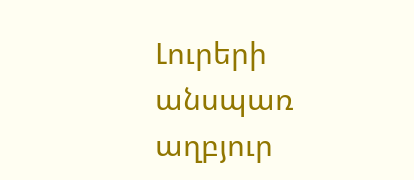Լուրերի անսպառ աղբյուր